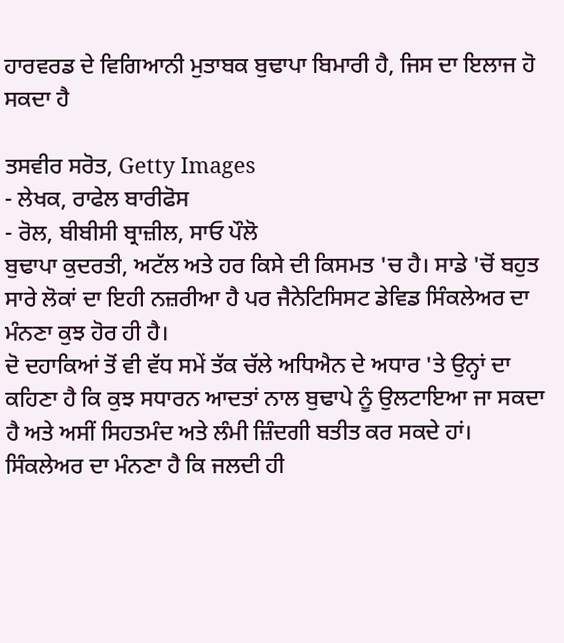ਹਾਰਵਰਡ ਦੇ ਵਿਗਿਆਨੀ ਮੁਤਾਬਕ ਬੁਢਾਪਾ ਬਿਮਾਰੀ ਹੈ, ਜਿਸ ਦਾ ਇਲਾਜ ਹੋ ਸਕਦਾ ਹੈ

ਤਸਵੀਰ ਸਰੋਤ, Getty Images
- ਲੇਖਕ, ਰਾਫੇਲ ਬਾਰੀਫੋਸ
- ਰੋਲ, ਬੀਬੀਸੀ ਬ੍ਰਾਜ਼ੀਲ, ਸਾਓ ਪੌਲੋ
ਬੁਢਾਪਾ ਕੁਦਰਤੀ, ਅਟੱਲ ਅਤੇ ਹਰ ਕਿਸੇ ਦੀ ਕਿਸਮਤ 'ਚ ਹੈ। ਸਾਡੇ 'ਚੋਂ ਬਹੁਤ ਸਾਰੇ ਲੋਕਾਂ ਦਾ ਇਹੀ ਨਜ਼ਰੀਆ ਹੈ ਪਰ ਜੈਨੇਟਿਸਿਸਟ ਡੇਵਿਡ ਸਿੰਕਲੇਅਰ ਦਾ ਮੰਨਣਾ ਕੁਝ ਹੋਰ ਹੀ ਹੈ।
ਦੋ ਦਹਾਕਿਆਂ ਤੋਂ ਵੀ ਵੱਧ ਸਮੇਂ ਤੱਕ ਚੱਲੇ ਅਧਿਐਨ ਦੇ ਅਧਾਰ 'ਤੇ ਉਨ੍ਹਾਂ ਦਾ ਕਹਿਣਾ ਹੈ ਕਿ ਕੁਝ ਸਧਾਰਨ ਆਦਤਾਂ ਨਾਲ ਬੁਢਾਪੇ ਨੂੰ ਉਲਟਾਇਆ ਜਾ ਸਕਦਾ ਹੈ ਅਤੇ ਅਸੀਂ ਸਿਹਤਮੰਦ ਅਤੇ ਲੰਮੀ ਜ਼ਿੰਦਗੀ ਬਤੀਤ ਕਰ ਸਕਦੇ ਹਾਂ।
ਸਿੰਕਲੇਅਰ ਦਾ ਮੰਨਣਾ ਹੈ ਕਿ ਜਲਦੀ ਹੀ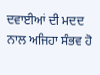ਦਵਾਈਆਂ ਦੀ ਮਦਦ ਨਾਲ ਅਜਿਹਾ ਸੰਭਵ ਹੋ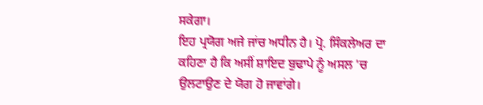ਸਕੇਗਾ।
ਇਹ ਪ੍ਰਯੋਗ ਅਜੇ ਜਾਂਚ ਅਧੀਨ ਹੈ। ਪ੍ਰੋ. ਸਿੰਕਲੇਅਰ ਦਾ ਕਹਿਣਾ ਹੈ ਕਿ ਅਸੀਂ ਸ਼ਾਇਦ ਬੁਢਾਪੇ ਨੂੰ ਅਸਲ 'ਚ ਉਲਟਾਉਣ ਦੇ ਯੋਗ ਹੋ ਜਾਵਾਂਗੇ।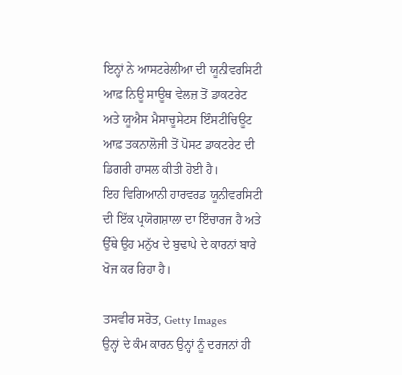ਇਨ੍ਹਾਂ ਨੇ ਆਸਟਰੇਲੀਆ ਦੀ ਯੂਨੀਵਰਸਿਟੀ ਆਫ਼ ਨਿਊ ਸਾਊਥ ਵੇਲਜ਼ ਤੋਂ ਡਾਕਟਰੇਟ ਅਤੇ ਯੂਐਸ ਮੈਸਾਚੂਸੇਟਸ ਇੰਸਟੀਚਿਊਟ ਆਫ਼ ਤਕਨਾਲੋਜੀ ਤੋਂ ਪੋਸਟ ਡਾਕਟਰੇਟ ਦੀ ਡਿਗਰੀ ਹਾਸਲ ਕੀਤੀ ਹੋਈ ਹੈ।
ਇਹ ਵਿਗਿਆਨੀ ਹਾਰਵਰਡ ਯੂਨੀਵਰਸਿਟੀ ਦੀ ਇੱਕ ਪ੍ਰਯੋਗਸ਼ਾਲਾ ਦਾ ਇੰਚਾਰਜ ਹੈ ਅਤੇ ਉੱਥੇ ਉਹ ਮਨੁੱਖ ਦੇ ਬੁਢਾਪੇ ਦੇ ਕਾਰਨਾਂ ਬਾਰੇ ਖੋਜ ਕਰ ਰਿਹਾ ਹੈ।

ਤਸਵੀਰ ਸਰੋਤ, Getty Images
ਉਨ੍ਹਾਂ ਦੇ ਕੰਮ ਕਾਰਨ ਉਨ੍ਹਾਂ ਨੂੰ ਦਰਜਨਾਂ ਹੀ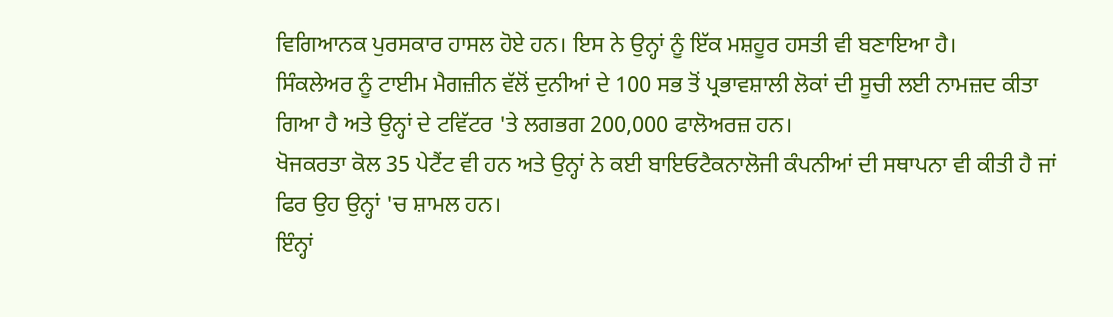ਵਿਗਿਆਨਕ ਪੁਰਸਕਾਰ ਹਾਸਲ ਹੋਏ ਹਨ। ਇਸ ਨੇ ਉਨ੍ਹਾਂ ਨੂੰ ਇੱਕ ਮਸ਼ਹੂਰ ਹਸਤੀ ਵੀ ਬਣਾਇਆ ਹੈ।
ਸਿੰਕਲੇਅਰ ਨੂੰ ਟਾਈਮ ਮੈਗਜ਼ੀਨ ਵੱਲੋਂ ਦੁਨੀਆਂ ਦੇ 100 ਸਭ ਤੋਂ ਪ੍ਰਭਾਵਸ਼ਾਲੀ ਲੋਕਾਂ ਦੀ ਸੂਚੀ ਲਈ ਨਾਮਜ਼ਦ ਕੀਤਾ ਗਿਆ ਹੈ ਅਤੇ ਉਨ੍ਹਾਂ ਦੇ ਟਵਿੱਟਰ 'ਤੇ ਲਗਭਗ 200,000 ਫਾਲੋਅਰਜ਼ ਹਨ।
ਖੋਜਕਰਤਾ ਕੋਲ 35 ਪੇਟੈਂਟ ਵੀ ਹਨ ਅਤੇ ਉਨ੍ਹਾਂ ਨੇ ਕਈ ਬਾਇਓਟੈਕਨਾਲੋਜੀ ਕੰਪਨੀਆਂ ਦੀ ਸਥਾਪਨਾ ਵੀ ਕੀਤੀ ਹੈ ਜਾਂ ਫਿਰ ਉਹ ਉਨ੍ਹਾਂ 'ਚ ਸ਼ਾਮਲ ਹਨ।
ਇੰਨ੍ਹਾਂ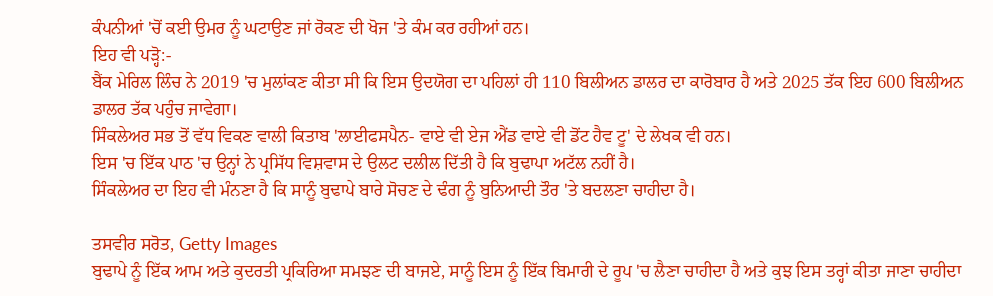ਕੰਪਨੀਆਂ 'ਚੋਂ ਕਈ ਉਮਰ ਨੂੰ ਘਟਾਉਣ ਜਾਂ ਰੋਕਣ ਦੀ ਖੋਜ 'ਤੇ ਕੰਮ ਕਰ ਰਹੀਆਂ ਹਨ।
ਇਹ ਵੀ ਪੜ੍ਹੋ:-
ਬੈਂਕ ਮੇਰਿਲ ਲਿੰਚ ਨੇ 2019 'ਚ ਮੁਲਾਂਕਣ ਕੀਤਾ ਸੀ ਕਿ ਇਸ ਉਦਯੋਗ ਦਾ ਪਹਿਲਾਂ ਹੀ 110 ਬਿਲੀਅਨ ਡਾਲਰ ਦਾ ਕਾਰੋਬਾਰ ਹੈ ਅਤੇ 2025 ਤੱਕ ਇਹ 600 ਬਿਲੀਅਨ ਡਾਲਰ ਤੱਕ ਪਹੁੰਚ ਜਾਵੇਗਾ।
ਸਿੰਕਲੇਅਰ ਸਭ ਤੋਂ ਵੱਧ ਵਿਕਣ ਵਾਲੀ ਕਿਤਾਬ 'ਲਾਈਫਸਪੈਨ- ਵਾਏ ਵੀ ਏਜ ਐਂਡ ਵਾਏ ਵੀ ਡੋਂਟ ਹੈਵ ਟੂ' ਦੇ ਲੇਖਕ ਵੀ ਹਨ।
ਇਸ 'ਚ ਇੱਕ ਪਾਠ 'ਚ ਉਨ੍ਹਾਂ ਨੇ ਪ੍ਰਸਿੱਧ ਵਿਸ਼ਵਾਸ ਦੇ ਉਲਟ ਦਲੀਲ ਦਿੱਤੀ ਹੈ ਕਿ ਬੁਢਾਪਾ ਅਟੱਲ ਨਹੀਂ ਹੈ।
ਸਿੰਕਲੇਅਰ ਦਾ ਇਹ ਵੀ ਮੰਨਣਾ ਹੈ ਕਿ ਸਾਨੂੰ ਬੁਢਾਪੇ ਬਾਰੇ ਸੋਚਣ ਦੇ ਢੰਗ ਨੂੰ ਬੁਨਿਆਦੀ ਤੌਰ 'ਤੇ ਬਦਲਣਾ ਚਾਹੀਦਾ ਹੈ।

ਤਸਵੀਰ ਸਰੋਤ, Getty Images
ਬੁਢਾਪੇ ਨੂੰ ਇੱਕ ਆਮ ਅਤੇ ਕੁਦਰਤੀ ਪ੍ਰਕਿਰਿਆ ਸਮਝਣ ਦੀ ਬਾਜਏ, ਸਾਨੂੰ ਇਸ ਨੂੰ ਇੱਕ ਬਿਮਾਰੀ ਦੇ ਰੂਪ 'ਚ ਲੈਣਾ ਚਾਹੀਦਾ ਹੈ ਅਤੇ ਕੁਝ ਇਸ ਤਰ੍ਹਾਂ ਕੀਤਾ ਜਾਣਾ ਚਾਹੀਦਾ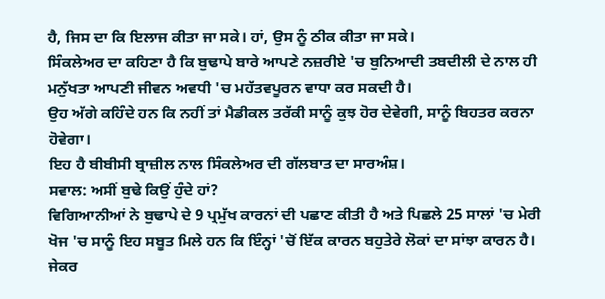ਹੈ, ਜਿਸ ਦਾ ਕਿ ਇਲਾਜ ਕੀਤਾ ਜਾ ਸਕੇ। ਹਾਂ, ਉਸ ਨੂੰ ਠੀਕ ਕੀਤਾ ਜਾ ਸਕੇ।
ਸਿੰਕਲੇਅਰ ਦਾ ਕਹਿਣਾ ਹੈ ਕਿ ਬੁਢਾਪੇ ਬਾਰੇ ਆਪਣੇ ਨਜ਼ਰੀਏ 'ਚ ਬੁਨਿਆਦੀ ਤਬਦੀਲੀ ਦੇ ਨਾਲ ਹੀ ਮਨੁੱਖਤਾ ਆਪਣੀ ਜੀਵਨ ਅਵਧੀ 'ਚ ਮਹੱਤਵਪੂਰਨ ਵਾਧਾ ਕਰ ਸਕਦੀ ਹੈ।
ਉਹ ਅੱਗੇ ਕਹਿੰਦੇ ਹਨ ਕਿ ਨਹੀਂ ਤਾਂ ਮੈਡੀਕਲ ਤਰੱਕੀ ਸਾਨੂੰ ਕੁਝ ਹੋਰ ਦੇਵੇਗੀ, ਸਾਨੂੰ ਬਿਹਤਰ ਕਰਨਾ ਹੋਵੇਗਾ।
ਇਹ ਹੈ ਬੀਬੀਸੀ ਬ੍ਰਾਜ਼ੀਲ ਨਾਲ ਸਿੰਕਲੇਅਰ ਦੀ ਗੱਲਬਾਤ ਦਾ ਸਾਰਅੰਸ਼।
ਸਵਾਲ: ਅਸੀਂ ਬੁਢੇ ਕਿਉਂ ਹੁੰਦੇ ਹਾਂ?
ਵਿਗਿਆਨੀਆਂ ਨੇ ਬੁਢਾਪੇ ਦੇ 9 ਪ੍ਰਮੁੱਖ ਕਾਰਨਾਂ ਦੀ ਪਛਾਣ ਕੀਤੀ ਹੈ ਅਤੇ ਪਿਛਲੇ 25 ਸਾਲਾਂ 'ਚ ਮੇਰੀ ਖੋਜ 'ਚ ਸਾਨੂੰ ਇਹ ਸਬੂਤ ਮਿਲੇ ਹਨ ਕਿ ਇੰਨ੍ਹਾਂ 'ਚੋਂ ਇੱਕ ਕਾਰਨ ਬਹੁਤੇਰੇ ਲੋਕਾਂ ਦਾ ਸਾਂਝਾ ਕਾਰਨ ਹੈ।
ਜੇਕਰ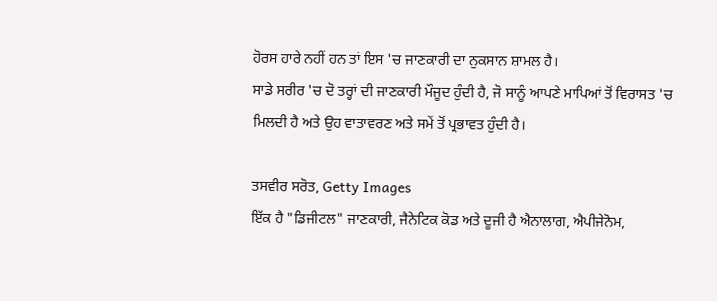ਹੋਰਸ ਹਾਰੇ ਨਹੀਂ ਹਨ ਤਾਂ ਇਸ 'ਚ ਜਾਣਕਾਰੀ ਦਾ ਨੁਕਸਾਨ ਸ਼ਾਮਲ ਹੈ।
ਸਾਡੇ ਸਰੀਰ 'ਚ ਦੋ ਤਰ੍ਹਾਂ ਦੀ ਜਾਣਕਾਰੀ ਮੌਜੂਦ ਹੁੰਦੀ ਹੈ, ਜੋ ਸਾਨੂੰ ਆਪਣੇ ਮਾਪਿਆਂ ਤੋਂ ਵਿਰਾਸਤ 'ਚ ਮਿਲਦੀ ਹੈ ਅਤੇ ਉਹ ਵਾਤਾਵਰਣ ਅਤੇ ਸਮੇਂ ਤੋਂ ਪ੍ਰਭਾਵਤ ਹੁੰਦੀ ਹੈ।

ਤਸਵੀਰ ਸਰੋਤ, Getty Images
ਇੱਕ ਹੈ "ਡਿਜੀਟਲ" ਜਾਣਕਾਰੀ, ਜੈਨੇਟਿਕ ਕੋਡ ਅਤੇ ਦੂਜੀ ਹੈ ਐਨਾਲਾਗ, ਐਪੀਜੇਨੋਮ,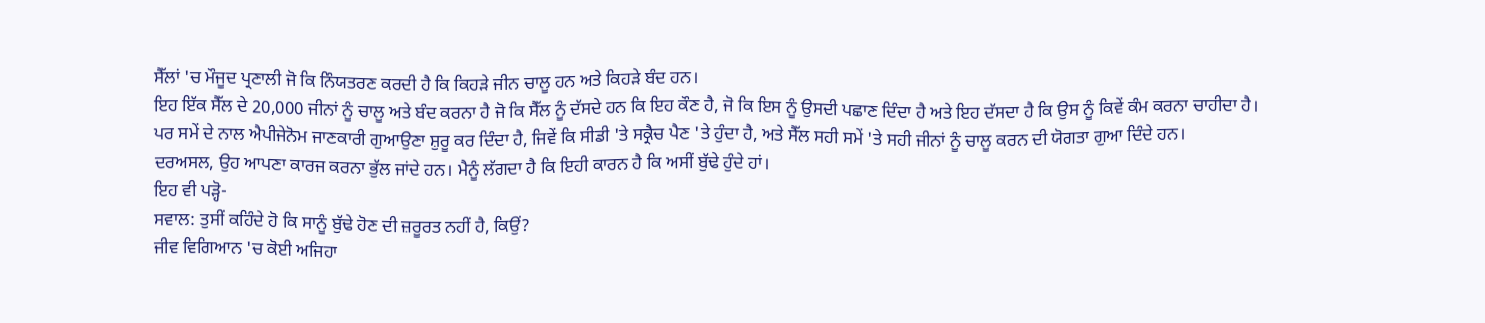ਸੈੱਲਾਂ 'ਚ ਮੌਜੂਦ ਪ੍ਰਣਾਲੀ ਜੋ ਕਿ ਨਿੰਯਤਰਣ ਕਰਦੀ ਹੈ ਕਿ ਕਿਹੜੇ ਜੀਨ ਚਾਲੂ ਹਨ ਅਤੇ ਕਿਹੜੇ ਬੰਦ ਹਨ।
ਇਹ ਇੱਕ ਸੈੱਲ ਦੇ 20,000 ਜੀਨਾਂ ਨੂੰ ਚਾਲੂ ਅਤੇ ਬੰਦ ਕਰਨਾ ਹੈ ਜੋ ਕਿ ਸੈੱਲ ਨੂੰ ਦੱਸਦੇ ਹਨ ਕਿ ਇਹ ਕੌਣ ਹੈ, ਜੋ ਕਿ ਇਸ ਨੂੰ ਉਸਦੀ ਪਛਾਣ ਦਿੰਦਾ ਹੈ ਅਤੇ ਇਹ ਦੱਸਦਾ ਹੈ ਕਿ ਉਸ ਨੂੰ ਕਿਵੇਂ ਕੰਮ ਕਰਨਾ ਚਾਹੀਦਾ ਹੈ।
ਪਰ ਸਮੇਂ ਦੇ ਨਾਲ ਐਪੀਜੇਨੋਮ ਜਾਣਕਾਰੀ ਗੁਆਉਣਾ ਸ਼ੁਰੂ ਕਰ ਦਿੰਦਾ ਹੈ, ਜਿਵੇਂ ਕਿ ਸੀਡੀ 'ਤੇ ਸਕ੍ਰੈਚ ਪੈਣ 'ਤੇ ਹੁੰਦਾ ਹੈ, ਅਤੇ ਸੈੱਲ ਸਹੀ ਸਮੇਂ 'ਤੇ ਸਹੀ ਜੀਨਾਂ ਨੂੰ ਚਾਲੂ ਕਰਨ ਦੀ ਯੋਗਤਾ ਗੁਆ ਦਿੰਦੇ ਹਨ।
ਦਰਅਸਲ, ਉਹ ਆਪਣਾ ਕਾਰਜ ਕਰਨਾ ਭੁੱਲ ਜਾਂਦੇ ਹਨ। ਮੈਨੂੰ ਲੱਗਦਾ ਹੈ ਕਿ ਇਹੀ ਕਾਰਨ ਹੈ ਕਿ ਅਸੀਂ ਬੁੱਢੇ ਹੁੰਦੇ ਹਾਂ।
ਇਹ ਵੀ ਪੜ੍ਹੋ-
ਸਵਾਲ: ਤੁਸੀਂ ਕਹਿੰਦੇ ਹੋ ਕਿ ਸਾਨੂੰ ਬੁੱਢੇ ਹੋਣ ਦੀ ਜ਼ਰੂਰਤ ਨਹੀਂ ਹੈ, ਕਿਉਂ?
ਜੀਵ ਵਿਗਿਆਨ 'ਚ ਕੋਈ ਅਜਿਹਾ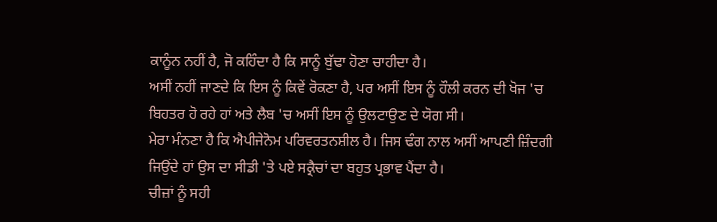ਕਾਨੂੰਨ ਨਹੀਂ ਹੈ, ਜੋ ਕਹਿੰਦਾ ਹੈ ਕਿ ਸਾਨੂੰ ਬੁੱਢਾ ਹੋਣਾ ਚਾਹੀਦਾ ਹੈ।
ਅਸੀਂ ਨਹੀਂ ਜਾਣਦੇ ਕਿ ਇਸ ਨੂੰ ਕਿਵੇਂ ਰੋਕਣਾ ਹੈ, ਪਰ ਅਸੀਂ ਇਸ ਨੂੰ ਹੌਲੀ ਕਰਨ ਦੀ ਖੋਜ 'ਚ ਬਿਹਤਰ ਹੋ ਰਹੇ ਹਾਂ ਅਤੇ ਲੈਬ 'ਚ ਅਸੀਂ ਇਸ ਨੂੰ ਉਲਟਾਉਣ ਦੇ ਯੋਗ ਸੀ।
ਮੇਰਾ ਮੰਨਣਾ ਹੈ ਕਿ ਐਪੀਜੇਨੋਮ ਪਰਿਵਰਤਨਸ਼ੀਲ ਹੈ। ਜਿਸ ਢੰਗ ਨਾਲ ਅਸੀਂ ਆਪਣੀ ਜ਼ਿੰਦਗੀ ਜਿਉਂਦੇ ਹਾਂ ਉਸ ਦਾ ਸੀਡੀ 'ਤੇ ਪਏ ਸਕ੍ਰੈਚਾਂ ਦਾ ਬਹੁਤ ਪ੍ਰਭਾਵ ਪੈਂਦਾ ਹੈ।
ਚੀਜ਼ਾਂ ਨੂੰ ਸਹੀ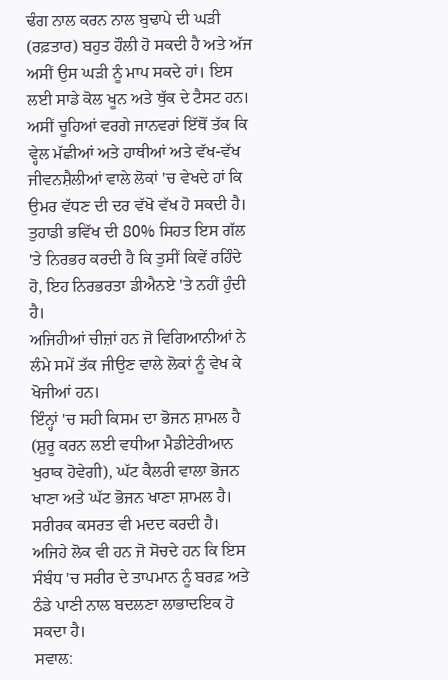ਢੰਗ ਨਾਲ ਕਰਨ ਨਾਲ ਬੁਢਾਪੇ ਦੀ ਘੜੀ (ਰਫ਼ਤਾਰ) ਬਹੁਤ ਹੌਲੀ ਹੋ ਸਕਦੀ ਹੈ ਅਤੇ ਅੱਜ ਅਸੀਂ ਉਸ ਘੜੀ ਨੂੰ ਮਾਪ ਸਕਦੇ ਹਾਂ। ਇਸ ਲਈ ਸਾਡੇ ਕੋਲ ਖੂਨ ਅਤੇ ਥੁੱਕ ਦੇ ਟੈਸਟ ਹਨ।
ਅਸੀਂ ਚੂਹਿਆਂ ਵਰਗੇ ਜਾਨਵਰਾਂ ਇੱਥੋਂ ਤੱਕ ਕਿ ਵ੍ਹੇਲ ਮੱਛੀਆਂ ਅਤੇ ਹਾਥੀਆਂ ਅਤੇ ਵੱਖ-ਵੱਖ ਜੀਵਨਸ਼ੈਲੀਆਂ ਵਾਲੇ ਲੋਕਾਂ 'ਚ ਵੇਖਦੇ ਹਾਂ ਕਿ ਉਮਰ ਵੱਧਣ ਦੀ ਦਰ ਵੱਖੋ ਵੱਖ ਹੋ ਸਕਦੀ ਹੈ।
ਤੁਹਾਡੀ ਭਵਿੱਖ ਦੀ 80% ਸਿਹਤ ਇਸ ਗੱਲ 'ਤੇ ਨਿਰਭਰ ਕਰਦੀ ਹੈ ਕਿ ਤੁਸੀਂ ਕਿਵੇਂ ਰਹਿੰਦੇ ਹੋ, ਇਹ ਨਿਰਭਰਤਾ ਡੀਐਨਏ 'ਤੇ ਨਹੀਂ ਹੁੰਦੀ ਹੈ।
ਅਜਿਹੀਆਂ ਚੀਜ਼ਾਂ ਹਨ ਜੋ ਵਿਗਿਆਨੀਆਂ ਨੇ ਲੰਮੇ ਸਮੇਂ ਤੱਕ ਜੀਉਣ ਵਾਲੇ ਲੋਕਾਂ ਨੂੰ ਵੇਖ ਕੇ ਖੋਜੀਆਂ ਹਨ।
ਇੰਨ੍ਹਾਂ 'ਚ ਸਹੀ ਕਿਸਮ ਦਾ ਭੋਜਨ ਸ਼ਾਮਲ ਹੈ (ਸ਼ੁਰੂ ਕਰਨ ਲਈ ਵਧੀਆ ਮੈਡੀਟੇਰੀਆਨ ਖੁਰਾਕ ਹੋਵੇਗੀ), ਘੱਟ ਕੈਲਰੀ ਵਾਲਾ ਭੋਜਨ ਖਾਣਾ ਅਤੇ ਘੱਟ ਭੋਜਨ ਖਾਣਾ ਸ਼ਾਮਲ ਹੈ। ਸਰੀਰਕ ਕਸਰਤ ਵੀ ਮਦਦ ਕਰਦੀ ਹੈ।
ਅਜਿਹੇ ਲੋਕ ਵੀ ਹਨ ਜੋ ਸੋਚਦੇ ਹਨ ਕਿ ਇਸ ਸੰਬੰਧ 'ਚ ਸਰੀਰ ਦੇ ਤਾਪਮਾਨ ਨੂੰ ਬਰਫ਼ ਅਤੇ ਠੰਡੇ ਪਾਣੀ ਨਾਲ ਬਦਲਣਾ ਲਾਭਾਦਇਕ ਹੋ ਸਕਦਾ ਹੈ।
ਸਵਾਲ: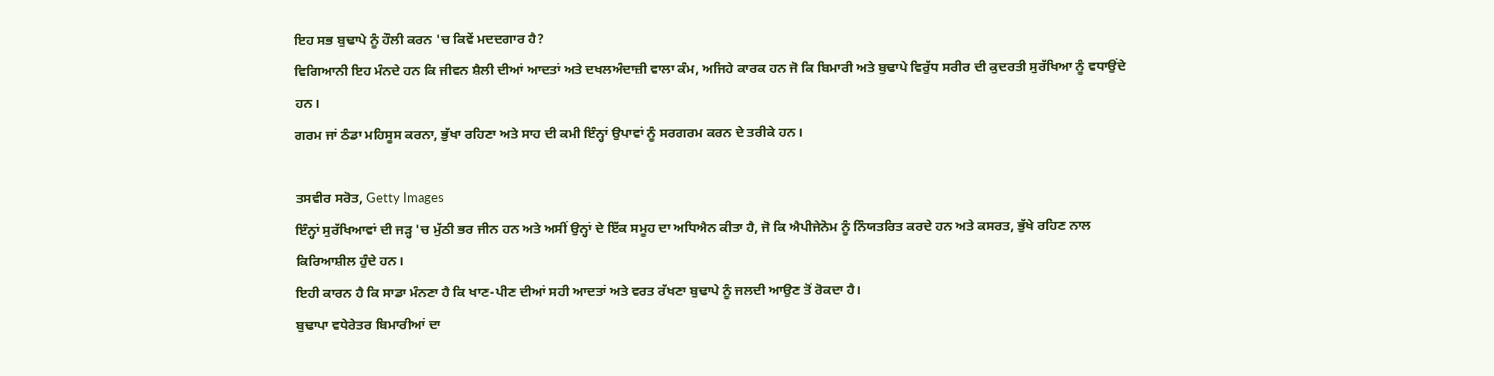ਇਹ ਸਭ ਬੁਢਾਪੇ ਨੂੰ ਹੌਲੀ ਕਰਨ 'ਚ ਕਿਵੇਂ ਮਦਦਗਾਰ ਹੈ?
ਵਿਗਿਆਨੀ ਇਹ ਮੰਨਦੇ ਹਨ ਕਿ ਜੀਵਨ ਸ਼ੈਲੀ ਦੀਆਂ ਆਦਤਾਂ ਅਤੇ ਦਖਲਅੰਦਾਜ਼ੀ ਵਾਲਾ ਕੰਮ, ਅਜਿਹੇ ਕਾਰਕ ਹਨ ਜੋ ਕਿ ਬਿਮਾਰੀ ਅਤੇ ਬੁਢਾਪੇ ਵਿਰੁੱਧ ਸਰੀਰ ਦੀ ਕੁਦਰਤੀ ਸੁਰੱਖਿਆ ਨੂੰ ਵਧਾਉਂਦੇ ਹਨ।
ਗਰਮ ਜਾਂ ਠੰਡਾ ਮਹਿਸੂਸ ਕਰਨਾ, ਭੁੱਖਾ ਰਹਿਣਾ ਅਤੇ ਸਾਹ ਦੀ ਕਮੀ ਇੰਨ੍ਹਾਂ ਉਪਾਵਾਂ ਨੂੰ ਸਰਗਰਮ ਕਰਨ ਦੇ ਤਰੀਕੇ ਹਨ।

ਤਸਵੀਰ ਸਰੋਤ, Getty Images
ਇੰਨ੍ਹਾਂ ਸੁਰੱਖਿਆਵਾਂ ਦੀ ਜੜ੍ਹ 'ਚ ਮੁੱਠੀ ਭਰ ਜੀਨ ਹਨ ਅਤੇ ਅਸੀਂ ਉਨ੍ਹਾਂ ਦੇ ਇੱਕ ਸਮੂਹ ਦਾ ਅਧਿਐਨ ਕੀਤਾ ਹੈ, ਜੋ ਕਿ ਐਪੀਜੇਨੋਮ ਨੂੰ ਨਿੰਯਤਰਿਤ ਕਰਦੇ ਹਨ ਅਤੇ ਕਸਰਤ, ਭੁੱਖੇ ਰਹਿਣ ਨਾਲ ਕਿਰਿਆਸ਼ੀਲ ਹੁੰਦੇ ਹਨ।
ਇਹੀ ਕਾਰਨ ਹੈ ਕਿ ਸਾਡਾ ਮੰਨਣਾ ਹੈ ਕਿ ਖਾਣ-ਪੀਣ ਦੀਆਂ ਸਹੀ ਆਦਤਾਂ ਅਤੇ ਵਰਤ ਰੱਖਣਾ ਬੁਢਾਪੇ ਨੂੰ ਜਲਦੀ ਆਉਣ ਤੋਂ ਰੋਕਦਾ ਹੈ।
ਬੁਢਾਪਾ ਵਧੇਰੇਤਰ ਬਿਮਾਰੀਆਂ ਦਾ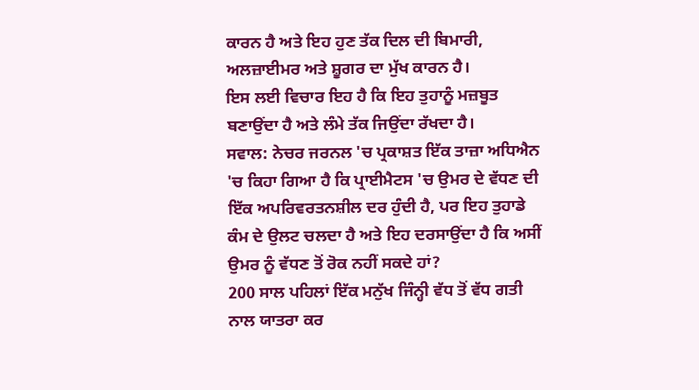ਕਾਰਨ ਹੈ ਅਤੇ ਇਹ ਹੁਣ ਤੱਕ ਦਿਲ ਦੀ ਬਿਮਾਰੀ, ਅਲਜ਼ਾਈਮਰ ਅਤੇ ਸ਼ੂਗਰ ਦਾ ਮੁੱਖ ਕਾਰਨ ਹੈ।
ਇਸ ਲਈ ਵਿਚਾਰ ਇਹ ਹੈ ਕਿ ਇਹ ਤੁਹਾਨੂੰ ਮਜ਼ਬੂਤ ਬਣਾਉਂਦਾ ਹੈ ਅਤੇ ਲੰਮੇ ਤੱਕ ਜਿਉਂਦਾ ਰੱਖਦਾ ਹੈ।
ਸਵਾਲ: ਨੇਚਰ ਜਰਨਲ 'ਚ ਪ੍ਰਕਾਸ਼ਤ ਇੱਕ ਤਾਜ਼ਾ ਅਧਿਐਨ 'ਚ ਕਿਹਾ ਗਿਆ ਹੈ ਕਿ ਪ੍ਰਾਈਮੈਟਸ 'ਚ ਉਮਰ ਦੇ ਵੱਧਣ ਦੀ ਇੱਕ ਅਪਰਿਵਰਤਨਸ਼ੀਲ ਦਰ ਹੁੰਦੀ ਹੈ, ਪਰ ਇਹ ਤੁਹਾਡੇ ਕੰਮ ਦੇ ਉਲਟ ਚਲਦਾ ਹੈ ਅਤੇ ਇਹ ਦਰਸਾਉਂਦਾ ਹੈ ਕਿ ਅਸੀਂ ਉਮਰ ਨੂੰ ਵੱਧਣ ਤੋਂ ਰੋਕ ਨਹੀਂ ਸਕਦੇ ਹਾਂ?
200 ਸਾਲ ਪਹਿਲਾਂ ਇੱਕ ਮਨੁੱਖ ਜਿੰਨ੍ਹੀ ਵੱਧ ਤੋਂ ਵੱਧ ਗਤੀ ਨਾਲ ਯਾਤਰਾ ਕਰ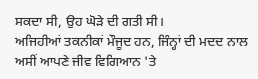ਸਕਦਾ ਸੀ, ਉਹ ਘੋੜੇ ਦੀ ਗਤੀ ਸੀ।
ਅਜਿਹੀਆਂ ਤਕਨੀਕਾਂ ਮੌਜੂਦ ਹਨ, ਜਿੰਨ੍ਹਾਂ ਦੀ ਮਦਦ ਨਾਲ ਅਸੀਂ ਆਪਣੇ ਜੀਵ ਵਿਗਿਆਨ 'ਤੇ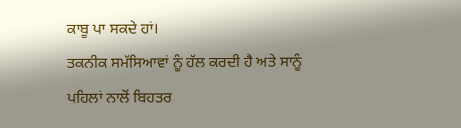ਕਾਬੂ ਪਾ ਸਕਦੇ ਹਾਂ।
ਤਕਨੀਕ ਸਮੱਸਿਆਵਾਂ ਨੂੰ ਹੱਲ ਕਰਦੀ ਹੈ ਅਤੇ ਸਾਨੂੰ ਪਹਿਲਾਂ ਨਾਲੋਂ ਬਿਹਤਰ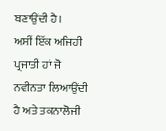ਬਣਾਉਂਦੀ ਹੈ।
ਅਸੀਂ ਇੱਕ ਅਜਿਹੀ ਪ੍ਰਜਾਤੀ ਹਾਂ ਜੋ ਨਵੀਨਤਾ ਲਿਆਉਂਦੀ ਹੈ ਅਤੇ ਤਕਨਾਲੋਜੀ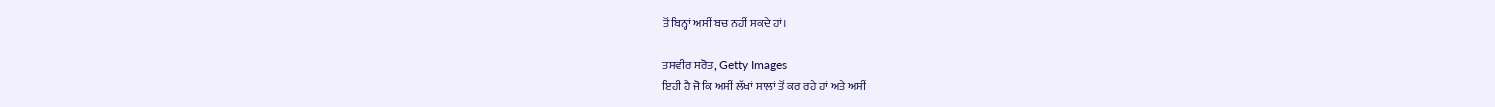ਤੋਂ ਬਿਨ੍ਹਾਂ ਅਸੀਂ ਬਚ ਨਹੀਂ ਸਕਦੇ ਹਾਂ।

ਤਸਵੀਰ ਸਰੋਤ, Getty Images
ਇਹੀ ਹੈ ਜੋ ਕਿ ਅਸੀਂ ਲੱਖਾਂ ਸਾਲਾਂ ਤੋਂ ਕਰ ਰਹੇ ਹਾਂ ਅਤੇ ਅਸੀਂ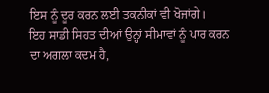ਇਸ ਨੂੰ ਦੂਰ ਕਰਨ ਲਈ ਤਕਨੀਕਾਂ ਵੀ ਖੋਜਾਂਗੇ।
ਇਹ ਸਾਡੀ ਸਿਹਤ ਦੀਆਂ ਉਨ੍ਹਾਂ ਸੀਮਾਵਾਂ ਨੂੰ ਪਾਰ ਕਰਨ ਦਾ ਅਗਲਾ ਕਦਮ ਹੈ,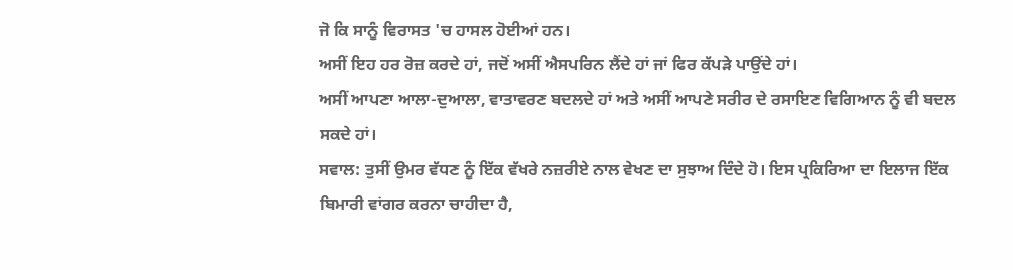ਜੋ ਕਿ ਸਾਨੂੰ ਵਿਰਾਸਤ 'ਚ ਹਾਸਲ ਹੋਈਆਂ ਹਨ।
ਅਸੀਂ ਇਹ ਹਰ ਰੋਜ਼ ਕਰਦੇ ਹਾਂ, ਜਦੋਂ ਅਸੀਂ ਐਸਪਰਿਨ ਲੈਂਦੇ ਹਾਂ ਜਾਂ ਫਿਰ ਕੱਪੜੇ ਪਾਉਂਦੇ ਹਾਂ।
ਅਸੀਂ ਆਪਣਾ ਆਲਾ-ਦੁਆਲਾ, ਵਾਤਾਵਰਣ ਬਦਲਦੇ ਹਾਂ ਅਤੇ ਅਸੀਂ ਆਪਣੇ ਸਰੀਰ ਦੇ ਰਸਾਇਣ ਵਿਗਿਆਨ ਨੂੰ ਵੀ ਬਦਲ ਸਕਦੇ ਹਾਂ।
ਸਵਾਲ: ਤੁਸੀਂ ਉਮਰ ਵੱਧਣ ਨੂੰ ਇੱਕ ਵੱਖਰੇ ਨਜ਼ਰੀਏ ਨਾਲ ਵੇਖਣ ਦਾ ਸੁਝਾਅ ਦਿੰਦੇ ਹੋ। ਇਸ ਪ੍ਰਕਿਰਿਆ ਦਾ ਇਲਾਜ ਇੱਕ ਬਿਮਾਰੀ ਵਾਂਗਰ ਕਰਨਾ ਚਾਹੀਦਾ ਹੈ,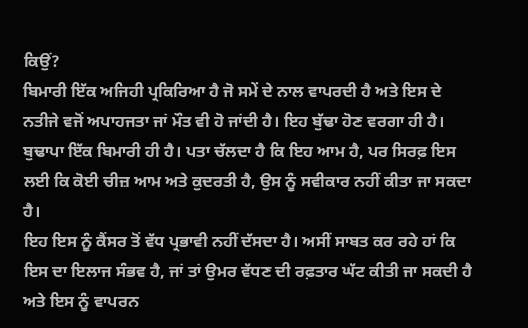ਕਿਉਂ?
ਬਿਮਾਰੀ ਇੱਕ ਅਜਿਹੀ ਪ੍ਰਕਿਰਿਆ ਹੈ ਜੋ ਸਮੇਂ ਦੇ ਨਾਲ ਵਾਪਰਦੀ ਹੈ ਅਤੇ ਇਸ ਦੇ ਨਤੀਜੇ ਵਜੋਂ ਅਪਾਹਜਤਾ ਜਾਂ ਮੌਤ ਵੀ ਹੋ ਜਾਂਦੀ ਹੈ। ਇਹ ਬੁੱਢਾ ਹੋਣ ਵਰਗਾ ਹੀ ਹੈ।
ਬੁਢਾਪਾ ਇੱਕ ਬਿਮਾਰੀ ਹੀ ਹੈ। ਪਤਾ ਚੱਲਦਾ ਹੈ ਕਿ ਇਹ ਆਮ ਹੈ, ਪਰ ਸਿਰਫ਼ ਇਸ ਲਈ ਕਿ ਕੋਈ ਚੀਜ਼ ਆਮ ਅਤੇ ਕੁਦਰਤੀ ਹੈ, ਉਸ ਨੂੰ ਸਵੀਕਾਰ ਨਹੀਂ ਕੀਤਾ ਜਾ ਸਕਦਾ ਹੈ।
ਇਹ ਇਸ ਨੂੰ ਕੈਂਸਰ ਤੋਂ ਵੱਧ ਪ੍ਰਭਾਵੀ ਨਹੀਂ ਦੱਸਦਾ ਹੈ। ਅਸੀਂ ਸਾਬਤ ਕਰ ਰਹੇ ਹਾਂ ਕਿ ਇਸ ਦਾ ਇਲਾਜ ਸੰਭਵ ਹੈ, ਜਾਂ ਤਾਂ ਉਮਰ ਵੱਧਣ ਦੀ ਰਫ਼ਤਾਰ ਘੱਟ ਕੀਤੀ ਜਾ ਸਕਦੀ ਹੈ ਅਤੇ ਇਸ ਨੂੰ ਵਾਪਰਨ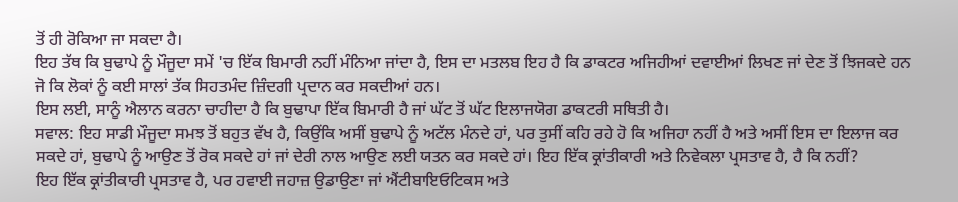ਤੋਂ ਹੀ ਰੋਕਿਆ ਜਾ ਸਕਦਾ ਹੈ।
ਇਹ ਤੱਥ ਕਿ ਬੁਢਾਪੇ ਨੂੰ ਮੌਜੂਦਾ ਸਮੇਂ 'ਚ ਇੱਕ ਬਿਮਾਰੀ ਨਹੀਂ ਮੰਨਿਆ ਜਾਂਦਾ ਹੈ, ਇਸ ਦਾ ਮਤਲਬ ਇਹ ਹੈ ਕਿ ਡਾਕਟਰ ਅਜਿਹੀਆਂ ਦਵਾਈਆਂ ਲਿਖਣ ਜਾਂ ਦੇਣ ਤੋਂ ਝਿਜਕਦੇ ਹਨ ਜੋ ਕਿ ਲੋਕਾਂ ਨੂੰ ਕਈ ਸਾਲਾਂ ਤੱਕ ਸਿਹਤਮੰਦ ਜ਼ਿੰਦਗੀ ਪ੍ਰਦਾਨ ਕਰ ਸਕਦੀਆਂ ਹਨ।
ਇਸ ਲਈ, ਸਾਨੂੰ ਐਲਾਨ ਕਰਨਾ ਚਾਹੀਦਾ ਹੈ ਕਿ ਬੁਢਾਪਾ ਇੱਕ ਬਿਮਾਰੀ ਹੈ ਜਾਂ ਘੱਟ ਤੋਂ ਘੱਟ ਇਲਾਜਯੋਗ ਡਾਕਟਰੀ ਸਥਿਤੀ ਹੈ।
ਸਵਾਲ: ਇਹ ਸਾਡੀ ਮੌਜੂਦਾ ਸਮਝ ਤੋਂ ਬਹੁਤ ਵੱਖ ਹੈ, ਕਿਉਂਕਿ ਅਸੀਂ ਬੁਢਾਪੇ ਨੂੰ ਅਟੱਲ ਮੰਨਦੇ ਹਾਂ, ਪਰ ਤੁਸੀਂ ਕਹਿ ਰਹੇ ਹੋ ਕਿ ਅਜਿਹਾ ਨਹੀਂ ਹੈ ਅਤੇ ਅਸੀਂ ਇਸ ਦਾ ਇਲਾਜ ਕਰ ਸਕਦੇ ਹਾਂ, ਬੁਢਾਪੇ ਨੂੰ ਆਉਣ ਤੋਂ ਰੋਕ ਸਕਦੇ ਹਾਂ ਜਾਂ ਦੇਰੀ ਨਾਲ ਆਉਣ ਲਈ ਯਤਨ ਕਰ ਸਕਦੇ ਹਾਂ। ਇਹ ਇੱਕ ਕ੍ਰਾਂਤੀਕਾਰੀ ਅਤੇ ਨਿਵੇਕਲਾ ਪ੍ਰਸਤਾਵ ਹੈ, ਹੈ ਕਿ ਨਹੀਂ?
ਇਹ ਇੱਕ ਕ੍ਰਾਂਤੀਕਾਰੀ ਪ੍ਰਸਤਾਵ ਹੈ, ਪਰ ਹਵਾਈ ਜਹਾਜ਼ ਉਡਾਉਣਾ ਜਾਂ ਐਂਟੀਬਾਇਓਟਿਕਸ ਅਤੇ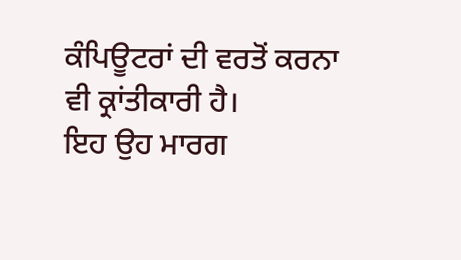ਕੰਪਿਊਟਰਾਂ ਦੀ ਵਰਤੋਂ ਕਰਨਾ ਵੀ ਕ੍ਰਾਂਤੀਕਾਰੀ ਹੈ।
ਇਹ ਉਹ ਮਾਰਗ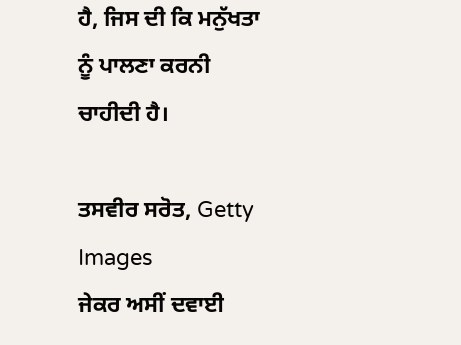ਹੈ, ਜਿਸ ਦੀ ਕਿ ਮਨੁੱਖਤਾ ਨੂੰ ਪਾਲਣਾ ਕਰਨੀ ਚਾਹੀਦੀ ਹੈ।

ਤਸਵੀਰ ਸਰੋਤ, Getty Images
ਜੇਕਰ ਅਸੀਂ ਦਵਾਈ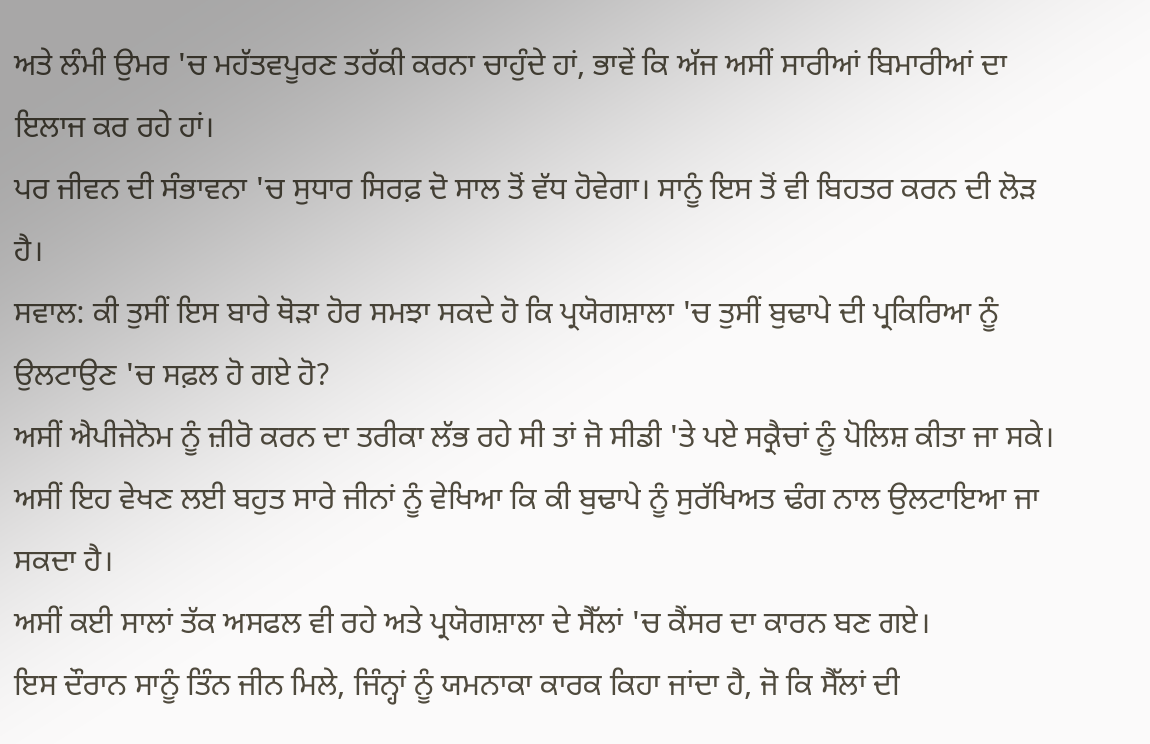ਅਤੇ ਲੰਮੀ ਉਮਰ 'ਚ ਮਹੱਤਵਪੂਰਣ ਤਰੱਕੀ ਕਰਨਾ ਚਾਹੁੰਦੇ ਹਾਂ, ਭਾਵੇਂ ਕਿ ਅੱਜ ਅਸੀਂ ਸਾਰੀਆਂ ਬਿਮਾਰੀਆਂ ਦਾ ਇਲਾਜ ਕਰ ਰਹੇ ਹਾਂ।
ਪਰ ਜੀਵਨ ਦੀ ਸੰਭਾਵਨਾ 'ਚ ਸੁਧਾਰ ਸਿਰਫ਼ ਦੋ ਸਾਲ ਤੋਂ ਵੱਧ ਹੋਵੇਗਾ। ਸਾਨੂੰ ਇਸ ਤੋਂ ਵੀ ਬਿਹਤਰ ਕਰਨ ਦੀ ਲੋੜ ਹੈ।
ਸਵਾਲ: ਕੀ ਤੁਸੀਂ ਇਸ ਬਾਰੇ ਥੋੜਾ ਹੋਰ ਸਮਝਾ ਸਕਦੇ ਹੋ ਕਿ ਪ੍ਰਯੋਗਸ਼ਾਲਾ 'ਚ ਤੁਸੀਂ ਬੁਢਾਪੇ ਦੀ ਪ੍ਰਕਿਰਿਆ ਨੂੰ ਉਲਟਾਉਣ 'ਚ ਸਫ਼ਲ ਹੋ ਗਏ ਹੋ?
ਅਸੀਂ ਐਪੀਜੇਨੋਮ ਨੂੰ ਜ਼ੀਰੋ ਕਰਨ ਦਾ ਤਰੀਕਾ ਲੱਭ ਰਹੇ ਸੀ ਤਾਂ ਜੋ ਸੀਡੀ 'ਤੇ ਪਏ ਸਕ੍ਰੈਚਾਂ ਨੂੰ ਪੋਲਿਸ਼ ਕੀਤਾ ਜਾ ਸਕੇ।
ਅਸੀਂ ਇਹ ਵੇਖਣ ਲਈ ਬਹੁਤ ਸਾਰੇ ਜੀਨਾਂ ਨੂੰ ਵੇਖਿਆ ਕਿ ਕੀ ਬੁਢਾਪੇ ਨੂੰ ਸੁਰੱਖਿਅਤ ਢੰਗ ਨਾਲ ਉਲਟਾਇਆ ਜਾ ਸਕਦਾ ਹੈ।
ਅਸੀਂ ਕਈ ਸਾਲਾਂ ਤੱਕ ਅਸਫਲ ਵੀ ਰਹੇ ਅਤੇ ਪ੍ਰਯੋਗਸ਼ਾਲਾ ਦੇ ਸੈੱਲਾਂ 'ਚ ਕੈਂਸਰ ਦਾ ਕਾਰਨ ਬਣ ਗਏ।
ਇਸ ਦੌਰਾਨ ਸਾਨੂੰ ਤਿੰਨ ਜੀਨ ਮਿਲੇ, ਜਿੰਨ੍ਹਾਂ ਨੂੰ ਯਮਨਾਕਾ ਕਾਰਕ ਕਿਹਾ ਜਾਂਦਾ ਹੈ, ਜੋ ਕਿ ਸੈੱਲਾਂ ਦੀ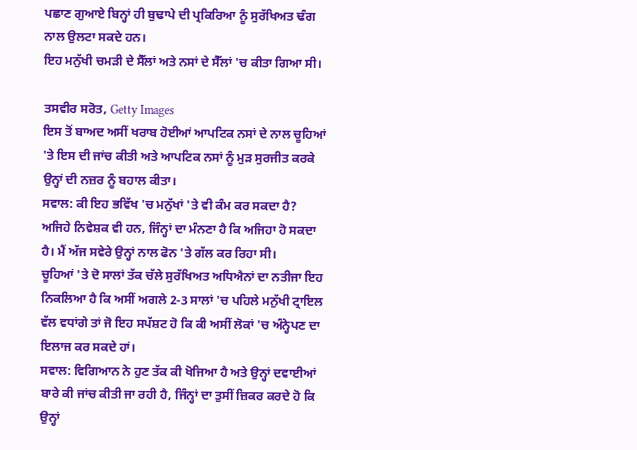ਪਛਾਣ ਗੁਆਏ ਬਿਨ੍ਹਾਂ ਹੀ ਬੁਢਾਪੇ ਦੀ ਪ੍ਰਕਿਰਿਆ ਨੂੰ ਸੁਰੱਖਿਅਤ ਢੰਗ ਨਾਲ ਉਲਟਾ ਸਕਦੇ ਹਨ।
ਇਹ ਮਨੁੱਖੀ ਚਮੜੀ ਦੇ ਸੈੱਲਾਂ ਅਤੇ ਨਸਾਂ ਦੇ ਸੈੱਲਾਂ 'ਚ ਕੀਤਾ ਗਿਆ ਸੀ।

ਤਸਵੀਰ ਸਰੋਤ, Getty Images
ਇਸ ਤੋਂ ਬਾਅਦ ਅਸੀਂ ਖਰਾਬ ਹੋਈਆਂ ਆਪਟਿਕ ਨਸਾਂ ਦੇ ਨਾਲ ਚੂਹਿਆਂ 'ਤੇ ਇਸ ਦੀ ਜਾਂਚ ਕੀਤੀ ਅਤੇ ਆਪਟਿਕ ਨਸਾਂ ਨੂੰ ਮੁੜ ਸੁਰਜੀਤ ਕਰਕੇ ਉਨ੍ਹਾਂ ਦੀ ਨਜ਼ਰ ਨੂੰ ਬਹਾਲ ਕੀਤਾ।
ਸਵਾਲ: ਕੀ ਇਹ ਭਵਿੱਖ 'ਚ ਮਨੁੱਖਾਂ 'ਤੇ ਵੀ ਕੰਮ ਕਰ ਸਕਦਾ ਹੈ?
ਅਜਿਹੇ ਨਿਵੇਸ਼ਕ ਵੀ ਹਨ, ਜਿੰਨ੍ਹਾਂ ਦਾ ਮੰਨਣਾ ਹੈ ਕਿ ਅਜਿਹਾ ਹੋ ਸਕਦਾ ਹੈ। ਮੈਂ ਅੱਜ ਸਵੇਰੇ ਉਨ੍ਹਾਂ ਨਾਲ ਫੋਨ 'ਤੇ ਗੱਲ ਕਰ ਰਿਹਾ ਸੀ।
ਚੂਹਿਆਂ 'ਤੇ ਦੋ ਸਾਲਾਂ ਤੱਕ ਚੱਲੇ ਸੁਰੱਖਿਅਤ ਅਧਿਐਨਾਂ ਦਾ ਨਤੀਜਾ ਇਹ ਨਿਕਲਿਆ ਹੈ ਕਿ ਅਸੀਂ ਅਗਲੇ 2-3 ਸਾਲਾਂ 'ਚ ਪਹਿਲੇ ਮਨੁੱਖੀ ਟ੍ਰਾਇਲ ਵੱਲ ਵਧਾਂਗੇ ਤਾਂ ਜੋ ਇਹ ਸਪੱਸ਼ਟ ਹੋ ਕਿ ਕੀ ਅਸੀਂ ਲੋਕਾਂ 'ਚ ਅੰਨ੍ਹੇਪਣ ਦਾ ਇਲਾਜ ਕਰ ਸਕਦੇ ਹਾਂ।
ਸਵਾਲ: ਵਿਗਿਆਨ ਨੇ ਹੁਣ ਤੱਕ ਕੀ ਖੋਜਿਆ ਹੈ ਅਤੇ ਉਨ੍ਹਾਂ ਦਵਾਈਆਂ ਬਾਰੇ ਕੀ ਜਾਂਚ ਕੀਤੀ ਜਾ ਰਹੀ ਹੈ, ਜਿੰਨ੍ਹਾਂ ਦਾ ਤੁਸੀਂ ਜ਼ਿਕਰ ਕਰਦੇ ਹੋ ਕਿ ਉਨ੍ਹਾਂ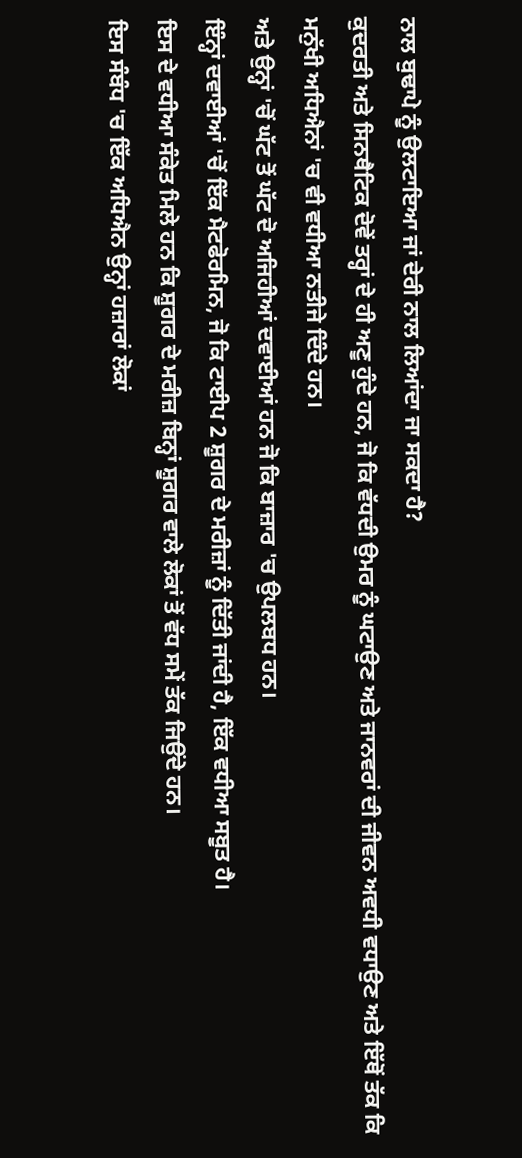ਨਾਲ ਬੁਢਾਪੇ ਨੂੰ ਉਲਟਾਇਆ ਜਾਂ ਦੇਰੀ ਨਾਲ ਲਿਆਂਦਾ ਜਾ ਸਕਦਾ ਹੈ?
ਕੁਦਰਤੀ ਅਤੇ ਸਿਨਥੈਟਿਕ ਦੋਵੇਂ ਤਰ੍ਹਾਂ ਦੇ ਹੀ ਅਣੂ ਹੁੰਦੇ ਹਨ, ਜੋ ਕਿ ਵੱਧਦੀ ਉਮਰ ਨੂੰ ਘਟਾਉਣ ਅਤੇ ਜਾਨਵਰਾਂ ਦੀ ਜੀਵਨ ਅਵਧੀ ਵਧਾਉਣ ਅਤੇ ਇੱਥੋਂ ਤੱਕ ਕਿ ਮਨੁੱਖੀ ਅਧਿਐਨਾਂ 'ਚ ਵੀ ਵਧੀਆ ਨਤੀਜੇ ਦਿੰਦੇ ਹਨ।
ਅਤੇ ਉਨ੍ਹਾਂ 'ਚੋਂ ਘੱਟ ਤੋਂ ਘੱਟ ਦੋ ਅਜਿਹੀਆਂ ਦਵਾਈਆਂ ਹਨ ਜੋ ਕਿ ਬਾਜ਼ਾਰ 'ਚ ਉਪਲਬਧ ਹਨ।
ਇੰਨ੍ਹਾਂ ਦਵਾਈਆਂ 'ਚੋਂ ਇੱਕ ਮੈਟਫੋਰਮਿਨ, ਜੋ ਕਿ ਟਾਈਪ 2 ਸ਼ੂਗਰ ਦੇ ਮਰੀਜ਼ਾਂ ਨੂੰ ਦਿੱਤੀ ਜਾਂਦੀ ਹੈ, ਇੱਕ ਵਧੀਆ ਸਬੂਤ ਹੈ।
ਇਸ ਦੇ ਵਧੀਆ ਸੰਕੇਤ ਮਿਲੇ ਹਨ ਕਿ ਸ਼ੂਗਰ ਦੇ ਮਰੀਜ਼ ਬਿਨ੍ਹਾਂ ਸ਼ੂਗਰ ਵਾਲੇ ਲੋਕਾਂ ਤੋਂ ਵੱਧ ਸਮੇਂ ਤੱਕ ਜਿਉਂਦੇ ਹਨ।
ਇਸ ਸੰਬੰਧ 'ਚ ਇੱਕ ਅਧਿਐਨ ਉਨ੍ਹਾਂ ਹਜ਼ਾਰਾਂ ਲੋਕਾਂ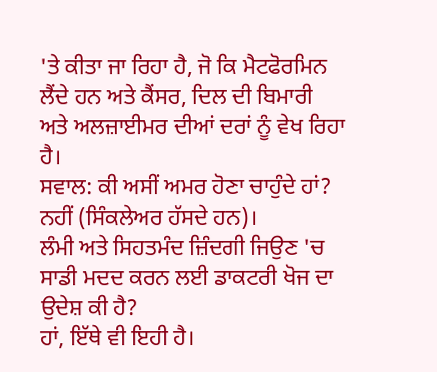'ਤੇ ਕੀਤਾ ਜਾ ਰਿਹਾ ਹੈ, ਜੋ ਕਿ ਮੈਟਫੋਰਮਿਨ ਲੈਂਦੇ ਹਨ ਅਤੇ ਕੈਂਸਰ, ਦਿਲ ਦੀ ਬਿਮਾਰੀ ਅਤੇ ਅਲਜ਼ਾਈਮਰ ਦੀਆਂ ਦਰਾਂ ਨੂੰ ਵੇਖ ਰਿਹਾ ਹੈ।
ਸਵਾਲ: ਕੀ ਅਸੀਂ ਅਮਰ ਹੋਣਾ ਚਾਹੁੰਦੇ ਹਾਂ?
ਨਹੀਂ (ਸਿੰਕਲੇਅਰ ਹੱਸਦੇ ਹਨ)।
ਲੰਮੀ ਅਤੇ ਸਿਹਤਮੰਦ ਜ਼ਿੰਦਗੀ ਜਿਉਣ 'ਚ ਸਾਡੀ ਮਦਦ ਕਰਨ ਲਈ ਡਾਕਟਰੀ ਖੋਜ ਦਾ ਉਦੇਸ਼ ਕੀ ਹੈ?
ਹਾਂ, ਇੱਥੇ ਵੀ ਇਹੀ ਹੈ।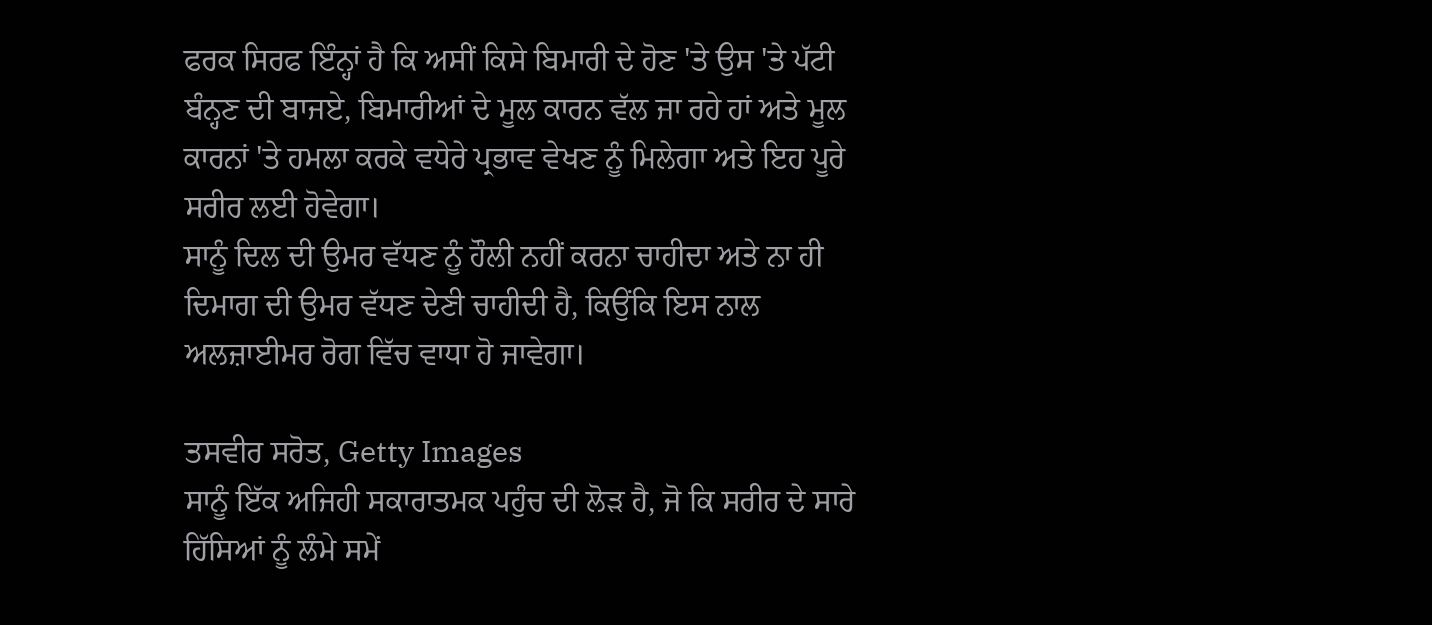ਫਰਕ ਸਿਰਫ ਇੰਨ੍ਹਾਂ ਹੈ ਕਿ ਅਸੀਂ ਕਿਸੇ ਬਿਮਾਰੀ ਦੇ ਹੋਣ 'ਤੇ ਉਸ 'ਤੇ ਪੱਟੀ ਬੰਨ੍ਹਣ ਦੀ ਬਾਜਏ, ਬਿਮਾਰੀਆਂ ਦੇ ਮੂਲ ਕਾਰਨ ਵੱਲ ਜਾ ਰਹੇ ਹਾਂ ਅਤੇ ਮੂਲ ਕਾਰਨਾਂ 'ਤੇ ਹਮਲਾ ਕਰਕੇ ਵਧੇਰੇ ਪ੍ਰਭਾਵ ਵੇਖਣ ਨੂੰ ਮਿਲੇਗਾ ਅਤੇ ਇਹ ਪੂਰੇ ਸਰੀਰ ਲਈ ਹੋਵੇਗਾ।
ਸਾਨੂੰ ਦਿਲ ਦੀ ਉਮਰ ਵੱਧਣ ਨੂੰ ਹੌਲੀ ਨਹੀਂ ਕਰਨਾ ਚਾਹੀਦਾ ਅਤੇ ਨਾ ਹੀ ਦਿਮਾਗ ਦੀ ਉਮਰ ਵੱਧਣ ਦੇਣੀ ਚਾਹੀਦੀ ਹੈ, ਕਿਉਂਕਿ ਇਸ ਨਾਲ ਅਲਜ਼ਾਈਮਰ ਰੋਗ ਵਿੱਚ ਵਾਧਾ ਹੋ ਜਾਵੇਗਾ।

ਤਸਵੀਰ ਸਰੋਤ, Getty Images
ਸਾਨੂੰ ਇੱਕ ਅਜਿਹੀ ਸਕਾਰਾਤਮਕ ਪਹੁੰਚ ਦੀ ਲੋੜ ਹੈ, ਜੋ ਕਿ ਸਰੀਰ ਦੇ ਸਾਰੇ ਹਿੱਸਿਆਂ ਨੂੰ ਲੰਮੇ ਸਮੇਂ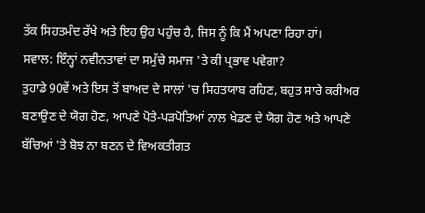ਤੱਕ ਸਿਹਤਮੰਦ ਰੱਖੇ ਅਤੇ ਇਹ ਉਹ ਪਹੁੰਚ ਹੈ, ਜਿਸ ਨੂੰ ਕਿ ਮੈਂ ਅਪਣਾ ਰਿਹਾ ਹਾਂ।
ਸਵਾਲ: ਇੰਨ੍ਹਾਂ ਨਵੀਨਤਾਵਾਂ ਦਾ ਸਮੁੱਚੇ ਸਮਾਜ 'ਤੇ ਕੀ ਪ੍ਰਭਾਵ ਪਵੇਗਾ?
ਤੁਹਾਡੇ 90ਵੇਂ ਅਤੇ ਇਸ ਤੋਂ ਬਾਅਦ ਦੇ ਸਾਲਾਂ 'ਚ ਸਿਹਤਯਾਬ ਰਹਿਣ, ਬਹੁਤ ਸਾਰੇ ਕਰੀਅਰ ਬਣਾਉਣ ਦੇ ਯੋਗ ਹੋਣ, ਆਪਣੇ ਪੋਤੇ-ਪੜਪੋਤਿਆਂ ਨਾਲ ਖੇਡਣ ਦੇ ਯੋਗ ਹੋਣ ਅਤੇ ਆਪਣੇ ਬੱਚਿਆਂ 'ਤੇ ਬੋਝ ਨਾ ਬਣਨ ਦੇ ਵਿਅਕਤੀਗਤ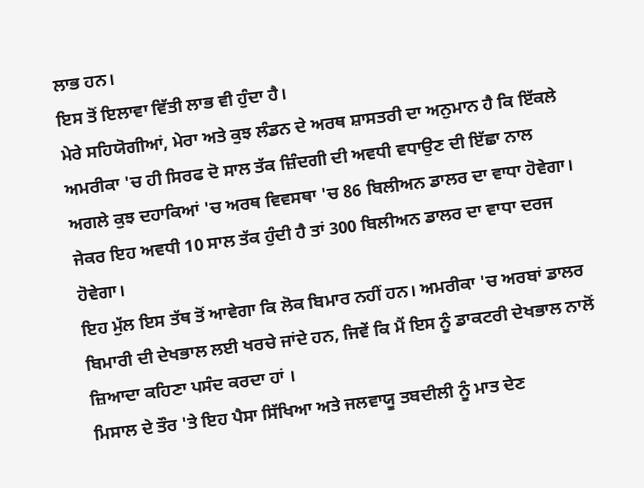ਲਾਭ ਹਨ।
ਇਸ ਤੋਂ ਇਲਾਵਾ ਵਿੱਤੀ ਲਾਭ ਵੀ ਹੁੰਦਾ ਹੈ।
ਮੇਰੇ ਸਹਿਯੋਗੀਆਂ, ਮੇਰਾ ਅਤੇ ਕੁਝ ਲੰਡਨ ਦੇ ਅਰਥ ਸ਼ਾਸਤਰੀ ਦਾ ਅਨੁਮਾਨ ਹੈ ਕਿ ਇੱਕਲੇ ਅਮਰੀਕਾ 'ਚ ਹੀ ਸਿਰਫ ਦੋ ਸਾਲ ਤੱਕ ਜ਼ਿੰਦਗੀ ਦੀ ਅਵਧੀ ਵਧਾਉਣ ਦੀ ਇੱਛਾ ਨਾਲ ਅਗਲੇ ਕੁਝ ਦਹਾਕਿਆਂ 'ਚ ਅਰਥ ਵਿਵਸਥਾ 'ਚ 86 ਬਿਲੀਅਨ ਡਾਲਰ ਦਾ ਵਾਧਾ ਹੋਵੇਗਾ।
ਜੇਕਰ ਇਹ ਅਵਧੀ 10 ਸਾਲ ਤੱਕ ਹੁੰਦੀ ਹੈ ਤਾਂ 300 ਬਿਲੀਅਨ ਡਾਲਰ ਦਾ ਵਾਧਾ ਦਰਜ ਹੋਵੇਗਾ।
ਇਹ ਮੁੱਲ ਇਸ ਤੱਥ ਤੋਂ ਆਵੇਗਾ ਕਿ ਲੋਕ ਬਿਮਾਰ ਨਹੀਂ ਹਨ। ਅਮਰੀਕਾ 'ਚ ਅਰਬਾਂ ਡਾਲਰ ਬਿਮਾਰੀ ਦੀ ਦੇਖਭਾਲ ਲਈ ਖਰਚੇ ਜਾਂਦੇ ਹਨ, ਜਿਵੇਂ ਕਿ ਮੈਂ ਇਸ ਨੂੰ ਡਾਕਟਰੀ ਦੇਖਭਾਲ ਨਾਲੋਂ ਜ਼ਿਆਦਾ ਕਹਿਣਾ ਪਸੰਦ ਕਰਦਾ ਹਾਂ ।
ਮਿਸਾਲ ਦੇ ਤੌਰ 'ਤੇ ਇਹ ਪੈਸਾ ਸਿੱਖਿਆ ਅਤੇ ਜਲਵਾਯੂ ਤਬਦੀਲੀ ਨੂੰ ਮਾਤ ਦੇਣ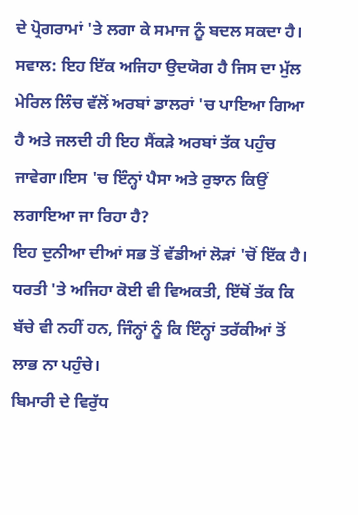ਦੇ ਪ੍ਰੋਗਰਾਮਾਂ 'ਤੇ ਲਗਾ ਕੇ ਸਮਾਜ ਨੂੰ ਬਦਲ ਸਕਦਾ ਹੈ।
ਸਵਾਲ: ਇਹ ਇੱਕ ਅਜਿਹਾ ਉਦਯੋਗ ਹੈ ਜਿਸ ਦਾ ਮੁੱਲ ਮੇਰਿਲ ਲਿੰਚ ਵੱਲੋਂ ਅਰਬਾਂ ਡਾਲਰਾਂ 'ਚ ਪਾਇਆ ਗਿਆ ਹੈ ਅਤੇ ਜਲਦੀ ਹੀ ਇਹ ਸੈਂਕੜੇ ਅਰਬਾਂ ਤੱਕ ਪਹੁੰਚ ਜਾਵੇਗਾ।ਇਸ 'ਚ ਇੰਨ੍ਹਾਂ ਪੈਸਾ ਅਤੇ ਰੁਝਾਨ ਕਿਉਂ ਲਗਾਇਆ ਜਾ ਰਿਹਾ ਹੈ?
ਇਹ ਦੁਨੀਆ ਦੀਆਂ ਸਭ ਤੋਂ ਵੱਡੀਆਂ ਲੋੜਾਂ 'ਚੋਂ ਇੱਕ ਹੈ। ਧਰਤੀ 'ਤੇ ਅਜਿਹਾ ਕੋਈ ਵੀ ਵਿਅਕਤੀ, ਇੱਥੋਂ ਤੱਕ ਕਿ ਬੱਚੇ ਵੀ ਨਹੀਂ ਹਨ, ਜਿੰਨ੍ਹਾਂ ਨੂੰ ਕਿ ਇੰਨ੍ਹਾਂ ਤਰੱਕੀਆਂ ਤੋਂ ਲਾਭ ਨਾ ਪਹੁੰਚੇ।
ਬਿਮਾਰੀ ਦੇ ਵਿਰੁੱਧ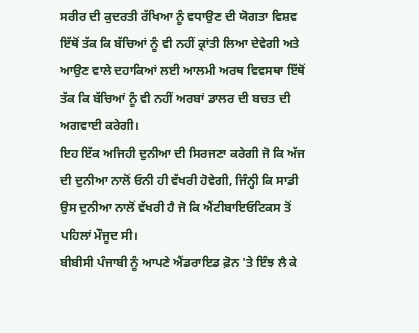ਸਰੀਰ ਦੀ ਕੁਦਰਤੀ ਰੱਖਿਆ ਨੂੰ ਵਧਾਉਣ ਦੀ ਯੋਗਤਾ ਵਿਸ਼ਵ ਇੱਥੋਂ ਤੱਕ ਕਿ ਬੱਚਿਆਂ ਨੂੰ ਵੀ ਨਹੀਂ ਕ੍ਰਾਂਤੀ ਲਿਆ ਦੇਵੇਗੀ ਅਤੇ ਆਉਣ ਵਾਲੇ ਦਹਾਕਿਆਂ ਲਈ ਆਲਮੀ ਅਰਥ ਵਿਵਸਥਾ ਇੱਥੋਂ ਤੱਕ ਕਿ ਬੱਚਿਆਂ ਨੂੰ ਵੀ ਨਹੀਂ ਅਰਬਾਂ ਡਾਲਰ ਦੀ ਬਚਤ ਦੀ ਅਗਵਾਈ ਕਰੇਗੀ।
ਇਹ ਇੱਕ ਅਜਿਹੀ ਦੁਨੀਆ ਦੀ ਸਿਰਜਣਾ ਕਰੇਗੀ ਜੋ ਕਿ ਅੱਜ ਦੀ ਦੁਨੀਆ ਨਾਲੋਂ ਓਨੀ ਹੀ ਵੱਖਰੀ ਹੋਵੇਗੀ, ਜਿੰਨ੍ਹੀ ਕਿ ਸਾਡੀ ਉਸ ਦੁਨੀਆ ਨਾਲੋਂ ਵੱਖਰੀ ਹੈ ਜੋ ਕਿ ਐਂਟੀਬਾਇਓਟਿਕਸ ਤੋਂ ਪਹਿਲਾਂ ਮੌਜੂਦ ਸੀ।
ਬੀਬੀਸੀ ਪੰਜਾਬੀ ਨੂੰ ਆਪਣੇ ਐਂਡਰਾਇਡ ਫ਼ੋਨ 'ਤੇ ਇੰਝ ਲੈ ਕੇ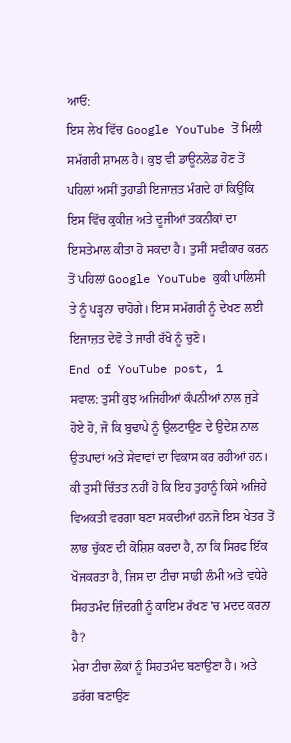ਆਓ:
ਇਸ ਲੇਖ ਵਿੱਚ Google YouTube ਤੋਂ ਮਿਲੀ ਸਮੱਗਰੀ ਸ਼ਾਮਲ ਹੈ। ਕੁਝ ਵੀ ਡਾਊਨਲੋਡ ਹੋਣ ਤੋਂ ਪਹਿਲਾਂ ਅਸੀਂ ਤੁਹਾਡੀ ਇਜਾਜ਼ਤ ਮੰਗਦੇ ਹਾਂ ਕਿਉਂਕਿ ਇਸ ਵਿੱਚ ਕੁਕੀਜ਼ ਅਤੇ ਦੂਜੀਆਂ ਤਕਨੀਕਾਂ ਦਾ ਇਸਤੇਮਾਲ ਕੀਤਾ ਹੋ ਸਕਦਾ ਹੈ। ਤੁਸੀਂ ਸਵੀਕਾਰ ਕਰਨ ਤੋਂ ਪਹਿਲਾਂ Google YouTube ਕੁਕੀ ਪਾਲਿਸੀ ਤੇ ਨੂੰ ਪੜ੍ਹਨਾ ਚਾਹੋਗੇ। ਇਸ ਸਮੱਗਰੀ ਨੂੰ ਦੇਖਣ ਲਈ ਇਜਾਜ਼ਤ ਦੇਵੋ ਤੇ ਜਾਰੀ ਰੱਖੋ ਨੂੰ ਚੁਣੋ।
End of YouTube post, 1
ਸਵਾਲ: ਤੁਸੀਂ ਕੁਝ ਅਜਿਹੀਆਂ ਕੰਪਨੀਆਂ ਨਾਲ ਜੁੜੇ ਹੋਏ ਹੋ, ਜੋ ਕਿ ਬੁਢਾਪੇ ਨੂੰ ਉਲਟਾਉਣ ਦੇ ਉਦੇਸ਼ ਨਾਲ ਉਤਪਾਦਾਂ ਅਤੇ ਸੇਵਾਵਾਂ ਦਾ ਵਿਕਾਸ ਕਰ ਰਹੀਆਂ ਹਨ। ਕੀ ਤੁਸੀਂ ਚਿੰਤਤ ਨਹੀਂ ਹੋ ਕਿ ਇਹ ਤੁਹਾਨੂੰ ਕਿਸੇ ਅਜਿਹੇ ਵਿਅਕਤੀ ਵਰਗਾ ਬਣਾ ਸਕਦੀਆਂ ਹਨਜੋ ਇਸ ਖੇਤਰ ਤੋਂ ਲਾਭ ਚੁੱਕਣ ਦੀ ਕੋਸ਼ਿਸ਼ ਕਰਦਾ ਹੈ, ਨਾ ਕਿ ਸਿਰਫ ਇੱਕ ਖੋਜਕਰਤਾ ਹੈ, ਜਿਸ ਦਾ ਟੀਚਾ ਸਾਡੀ ਲੰਮੀ ਅਤੇ ਵਧੇਰੇ ਸਿਹਤਮੰਦ ਜ਼ਿੰਦਗੀ ਨੂੰ ਕਾਇਮ ਰੱਖਣ 'ਚ ਮਦਦ ਕਰਨਾ ਹੈ?
ਮੇਰਾ ਟੀਚਾ ਲੋਕਾਂ ਨੂੰ ਸਿਹਤਮੰਦ ਬਣਾਉਣਾ ਹੈ। ਅਤੇ ਡਰੱਗ ਬਣਾਉਣ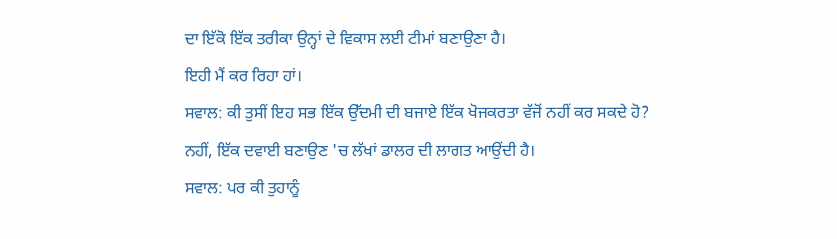ਦਾ ਇੱਕੋ ਇੱਕ ਤਰੀਕਾ ਉਨ੍ਹਾਂ ਦੇ ਵਿਕਾਸ ਲਈ ਟੀਮਾਂ ਬਣਾਉਣਾ ਹੈ।
ਇਹੀ ਮੈਂ ਕਰ ਰਿਹਾ ਹਾਂ।
ਸਵਾਲ: ਕੀ ਤੁਸੀਂ ਇਹ ਸਭ ਇੱਕ ਉੱਦਮੀ ਦੀ ਬਜਾਏ ਇੱਕ ਖੋਜਕਰਤਾ ਵੱਜੋਂ ਨਹੀਂ ਕਰ ਸਕਦੇ ਹੋ?
ਨਹੀਂ, ਇੱਕ ਦਵਾਈ ਬਣਾਉਣ 'ਚ ਲੱਖਾਂ ਡਾਲਰ ਦੀ ਲਾਗਤ ਆਉਂਦੀ ਹੈ।
ਸਵਾਲ: ਪਰ ਕੀ ਤੁਹਾਨੂੰ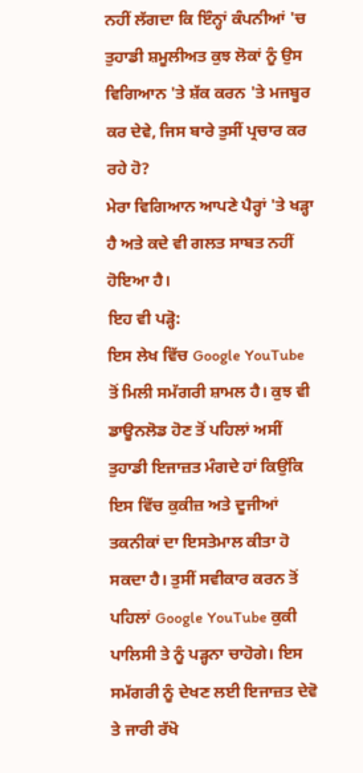ਨਹੀਂ ਲੱਗਦਾ ਕਿ ਇੰਨ੍ਹਾਂ ਕੰਪਨੀਆਂ 'ਚ ਤੁਹਾਡੀ ਸ਼ਮੂਲੀਅਤ ਕੁਝ ਲੋਕਾਂ ਨੂੰ ਉਸ ਵਿਗਿਆਨ 'ਤੇ ਸ਼ੱਕ ਕਰਨ 'ਤੇ ਮਜਬੂਰ ਕਰ ਦੇਵੇ, ਜਿਸ ਬਾਰੇ ਤੁਸੀਂ ਪ੍ਰਚਾਰ ਕਰ ਰਹੇ ਹੋ?
ਮੇਰਾ ਵਿਗਿਆਨ ਆਪਣੇ ਪੈਰ੍ਹਾਂ 'ਤੇ ਖੜ੍ਹਾ ਹੈ ਅਤੇ ਕਦੇ ਵੀ ਗਲਤ ਸਾਬਤ ਨਹੀਂ ਹੋਇਆ ਹੈ।
ਇਹ ਵੀ ਪੜ੍ਹੋ:
ਇਸ ਲੇਖ ਵਿੱਚ Google YouTube ਤੋਂ ਮਿਲੀ ਸਮੱਗਰੀ ਸ਼ਾਮਲ ਹੈ। ਕੁਝ ਵੀ ਡਾਊਨਲੋਡ ਹੋਣ ਤੋਂ ਪਹਿਲਾਂ ਅਸੀਂ ਤੁਹਾਡੀ ਇਜਾਜ਼ਤ ਮੰਗਦੇ ਹਾਂ ਕਿਉਂਕਿ ਇਸ ਵਿੱਚ ਕੁਕੀਜ਼ ਅਤੇ ਦੂਜੀਆਂ ਤਕਨੀਕਾਂ ਦਾ ਇਸਤੇਮਾਲ ਕੀਤਾ ਹੋ ਸਕਦਾ ਹੈ। ਤੁਸੀਂ ਸਵੀਕਾਰ ਕਰਨ ਤੋਂ ਪਹਿਲਾਂ Google YouTube ਕੁਕੀ ਪਾਲਿਸੀ ਤੇ ਨੂੰ ਪੜ੍ਹਨਾ ਚਾਹੋਗੇ। ਇਸ ਸਮੱਗਰੀ ਨੂੰ ਦੇਖਣ ਲਈ ਇਜਾਜ਼ਤ ਦੇਵੋ ਤੇ ਜਾਰੀ ਰੱਖੋ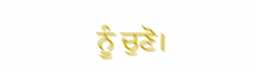ਨੂੰ ਚੁਣੋ।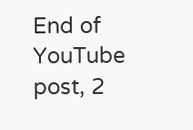End of YouTube post, 2